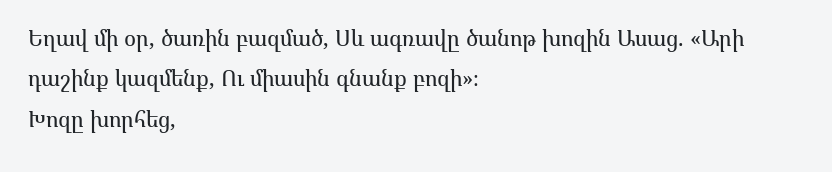Եղավ մի օր, ծառին բազմած, Սև ագռավը ծանոթ խոզին Ասաց. «Արի դաշինք կազմենք, Ու միասին գնանք բոզի»։
Խոզը խորհեց,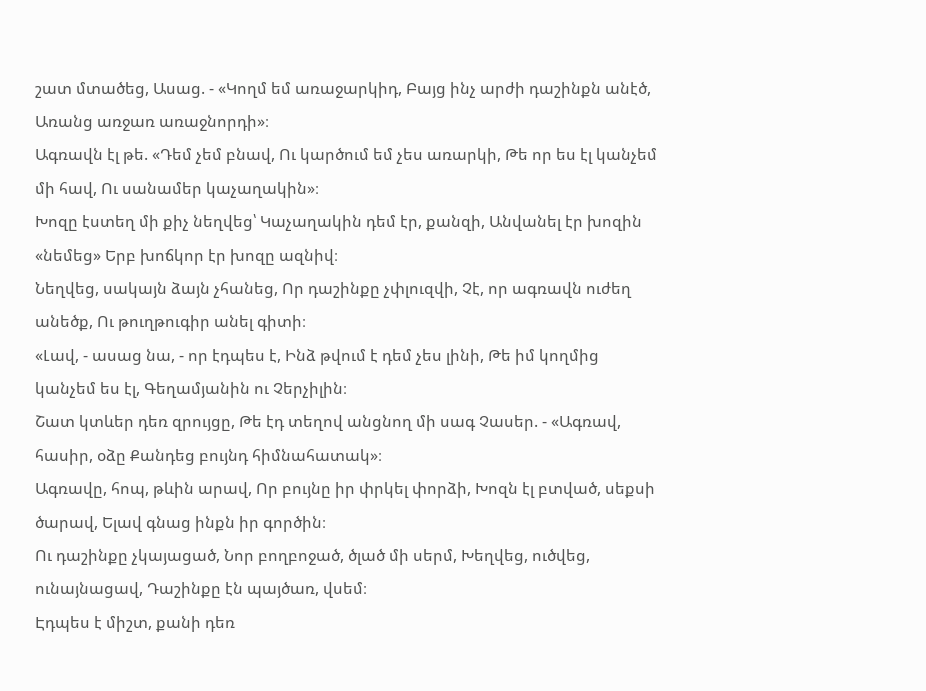շատ մտածեց, Ասաց. - «Կողմ եմ առաջարկիդ, Բայց ինչ արժի դաշինքն անէծ, Առանց առջառ առաջնորդի»։
Ագռավն էլ թե. «Դեմ չեմ բնավ, Ու կարծում եմ չես առարկի, Թե որ ես էլ կանչեմ մի հավ, Ու սանամեր կաչաղակին»։
Խոզը էստեղ մի քիչ նեղվեց՝ Կաչաղակին դեմ էր, քանզի, Անվանել էր խոզին «նեմեց» Երբ խոճկոր էր խոզը ազնիվ։
Նեղվեց, սակայն ձայն չհանեց, Որ դաշինքը չփլուզվի, Չէ, որ ագռավն ուժեղ անեծք, Ու թուղթուգիր անել գիտի։
«Լավ, - ասաց նա, - որ էդպես է, Ինձ թվում է դեմ չես լինի, Թե իմ կողմից կանչեմ ես էլ, Գեղամյանին ու Չերչիլին։
Շատ կտևեր դեռ զրույցը, Թե էդ տեղով անցնող մի սագ Չասեր. - «Ագռավ, հասիր, օձը Քանդեց բույնդ հիմնահատակ»։
Ագռավը, հոպ, թևին արավ, Որ բույնը իր փրկել փորձի, Խոզն էլ բտված, սեքսի ծարավ, Ելավ գնաց ինքն իր գործին։
Ու դաշինքը չկայացած, Նոր բողբոջած, ծլած մի սերմ, Խեղվեց, ուծվեց, ունայնացավ, Դաշինքը էն պայծառ, վսեմ։
Էդպես է միշտ, քանի դեռ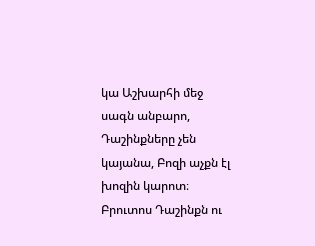կա Աշխարհի մեջ սագն անբարո, Դաշինքները չեն կայանա, Բոզի աչքն էլ խոզին կարոտ։
Բրուտոս Դաշինքն ու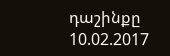դաշինքը
10.02.2017